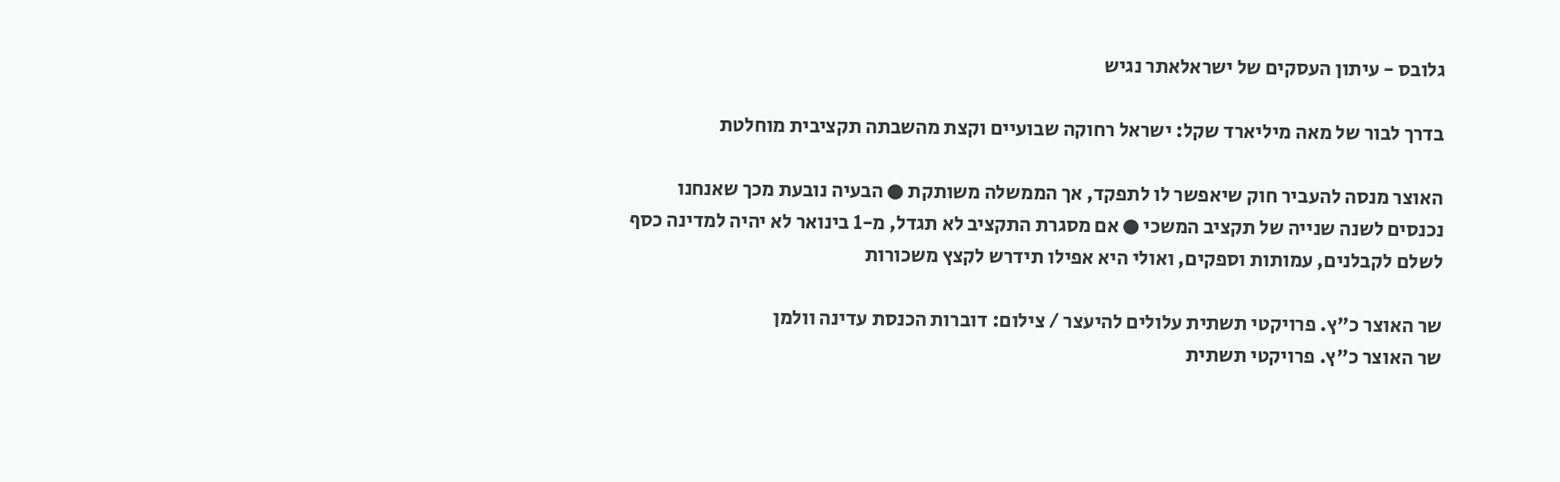גלובס - עיתון העסקים של ישראלאתר נגיש

בדרך לבור של מאה מיליארד שקל: ישראל רחוקה שבועיים וקצת מהשבתה תקציבית מוחלטת

האוצר מנסה להעביר חוק שיאפשר לו לתפקד, אך הממשלה משותקת ● הבעיה נובעת מכך שאנחנו נכנסים לשנה שנייה של תקציב המשכי ● אם מסגרת התקציב לא תגדל, מ-1 בינואר לא יהיה למדינה כסף לשלם לקבלנים, עמותות וספקים, ואולי היא אפילו תידרש לקצץ משכורות

שר האוצר כ"ץ. פרויקטי תשתית עלולים להיעצר / צילום: דוברות הכנסת עדינה וולמן
שר האוצר כ"ץ. פרויקטי תשתית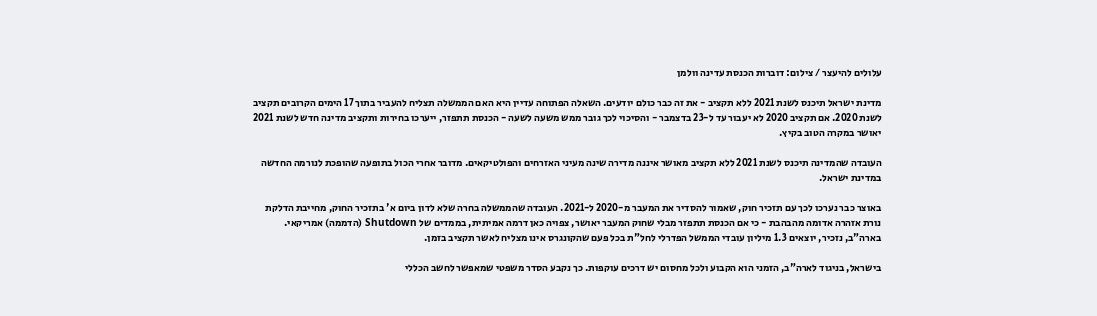עלולים להיעצר / צילום: דוברות הכנסת עדינה וולמן

מדינת ישראל תיכנס לשנת 2021 ללא תקציב - את זה כבר כולם יודעים. השאלה הפתוחה עדיין היא האם הממשלה תצליח להעביר בתוך 17 הימים הקרובים תקציב לשנת 2020. אם תקציב 2020 לא יעבור עד ל-23 בדצמבר - והסיכוי לכך גובר ממש משעה לשעה - הכנסת תתפזר, ייערכו בחירות ותקציב מדינה חדש לשנת 2021 יאושר במקרה הטוב בקיץ.

העובדה שהמדינה תיכנס לשנת 2021 ללא תקציב מאושר איננה מדירה שינה מעיני האזרחים והפולטיקאים. מדובר אחרי הכול בתופעה שהופכת לנורמה החדשה במדינת ישראל.

באוצר כבר נערכו לכך עם תזכיר חוק, שאמור להסדיר את המעבר מ-2020 ל-2021. העובדה שהממשלה בחרה שלא לדון ביום א' בתזכיר החוק, מחייבת הדלקת נורת אזהרה אדומה מהבהבת - כי אם הכנסת תתפזר מבלי שחוק המעבר יאושר, צפויה כאן דרמה אמיתית, בממדים של Shutdown (הדממה) אמריקאי. בארה"ב, נזכיר, יוצאים 1.3 מיליון עובדי הממשל הפדרלי לחל"ת בכל פעם שהקונגרס אינו מצליח לאשר תקציב בזמן.

בישראל, בניגוד לארה"ב, הזמני הוא הקבוע ולכל מחסום יש דרכים עוקפות. כך נקבע הסדר משפטי שמאפשר לחשב הכללי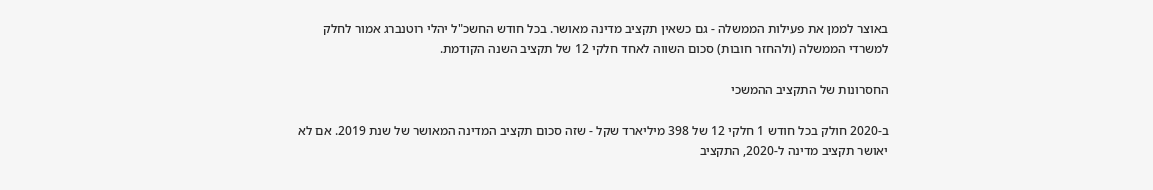באוצר לממן את פעילות הממשלה - גם כשאין תקציב מדינה מאושר. בכל חודש החשכ"ל יהלי רוטנברג אמור לחלק למשרדי הממשלה (ולהחזר חובות) סכום השווה לאחד חלקי 12 של תקציב השנה הקודמת.

החסרונות של התקציב ההמשכי

ב-2020 חולק בכל חודש 1 חלקי 12 של 398 מיליארד שקל - שזה סכום תקציב המדינה המאושר של שנת 2019. אם לא יאושר תקציב מדינה ל-2020, התקציב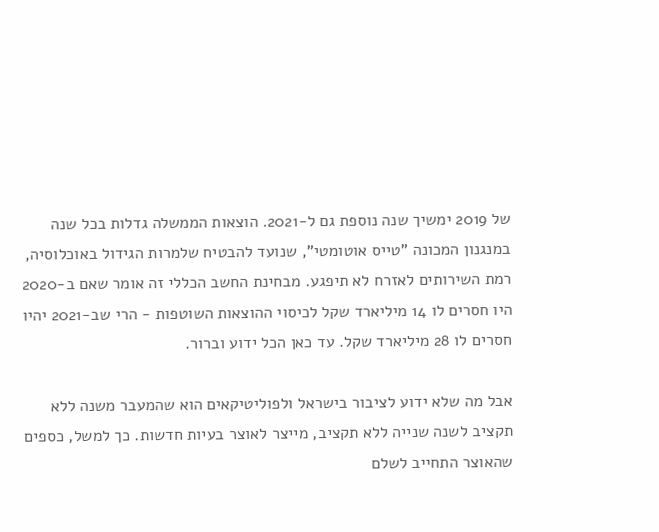של 2019 ימשיך שנה נוספת גם ל-2021. הוצאות הממשלה גדלות בכל שנה במנגנון המכונה "טייס אוטומטי", שנועד להבטיח שלמרות הגידול באוכלוסיה, רמת השירותים לאזרח לא תיפגע. מבחינת החשב הכללי זה אומר שאם ב-2020 היו חסרים לו 14 מיליארד שקל לכיסוי ההוצאות השוטפות - הרי שב-2021 יהיו חסרים לו 28 מיליארד שקל. עד כאן הכל ידוע וברור.

אבל מה שלא ידוע לציבור בישראל ולפוליטיקאים הוא שהמעבר משנה ללא תקציב לשנה שנייה ללא תקציב, מייצר לאוצר בעיות חדשות. כך למשל, כספים שהאוצר התחייב לשלם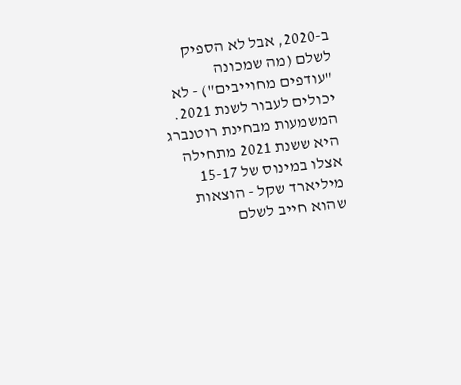ב-2020, אבל לא הספיק לשלם (מה שמכונה "עודפים מחוייבים") - לא יכולים לעבור לשנת 2021. המשמעות מבחינת רוטנברג היא ששנת 2021 מתחילה אצלו במינוס של 15-17 מיליארד שקל - הוצאות שהוא חייב לשלם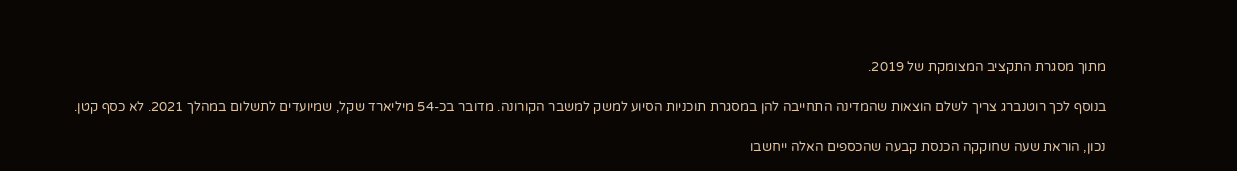מתוך מסגרת התקציב המצומקת של 2019.

בנוסף לכך רוטנברג צריך לשלם הוצאות שהמדינה התחייבה להן במסגרת תוכניות הסיוע למשק למשבר הקורונה. מדובר בכ-54 מיליארד שקל, שמיועדים לתשלום במהלך 2021. לא כסף קטן.

נכון, הוראת שעה שחוקקה הכנסת קבעה שהכספים האלה ייחשבו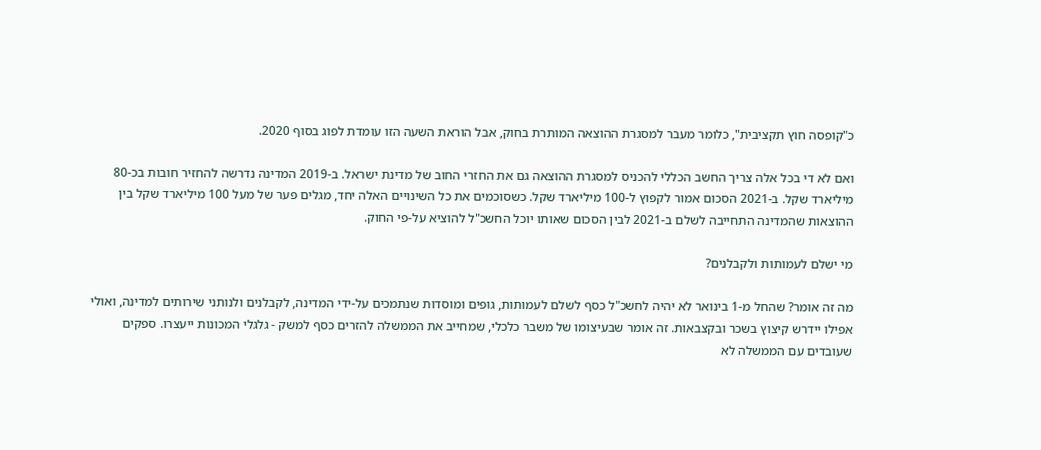כ"קופסה חוץ תקציבית", כלומר מעבר למסגרת ההוצאה המותרת בחוק, אבל הוראת השעה הזו עומדת לפוג בסוף 2020.

ואם לא די בכל אלה צריך החשב הכללי להכניס למסגרת ההוצאה גם את החזרי החוב של מדינת ישראל. ב-2019 המדינה נדרשה להחזיר חובות בכ-80 מיליארד שקל. ב-2021 הסכום אמור לקפוץ ל-100 מיליארד שקל. כשסוכמים את כל השינויים האלה יחד, מגלים פער של מעל 100 מיליארד שקל בין ההוצאות שהמדינה התחייבה לשלם ב-2021 לבין הסכום שאותו יוכל החשכ"ל להוציא על-פי החוק.

מי ישלם לעמותות ולקבלנים?

מה זה אומר? שהחל מ-1 בינואר לא יהיה לחשכ"ל כסף לשלם לעמותות, גופים ומוסדות שנתמכים על-ידי המדינה, לקבלנים ולנותני שירותים למדינה, ואולי אפילו יידרש קיצוץ בשכר ובקצבאות. זה אומר שבעיצומו של משבר כלכלי, שמחייב את הממשלה להזרים כסף למשק - גלגלי המכונות ייעצרו. ספקים שעובדים עם הממשלה לא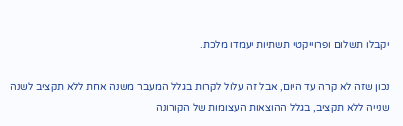יקבלו תשלום ופרוייקטי תשתיות יעמדו מלכת.

נכון שזה לא קרה עד היום, אבל זה עלול לקרות בגלל המעבר משנה אחת ללא תקציב לשנה שנייה ללא תקציב, בגלל ההוצאות העצומות של הקורונה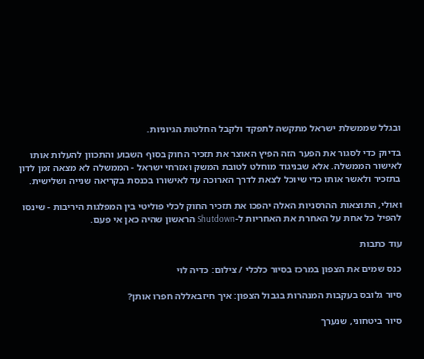ובגלל שממשלת ישראל מתקשה לתפקד ולקבל החלטות הגיוניות.

בדיוק כדי לסגור את הפער הזה הפיץ האוצר את תזכיר החוק בסוף השבוע והתכוון להעלות אותו לאישור הממשלה. אלא שבניגוד מוחלט לטובת המשק ואזרחי ישראל - הממשלה לא מצאה זמן לדון בתזכיר ולאשר אותו כדי שיוכל לצאת לדרך הארוכה עד לאישורו בכנסת בקריאה שנייה ושלישית.

ואולי, התוצאות ההרסניות האלה יהפכו את תזכיר החוק לכלי פוליטי בין המפלגות היריבות - שינסו להפיל כל אחת על האחרת את האחריות ל-Shutdown הראשון שהיה כאן אי פעם.

עוד כתבות

כנס שמים את הצפון במרכז בסיור כלכלי / צילום: כדיה לוי

סיור גלובס בעקבות המנהרות בגבול הצפון: איך חיזבאללה חפרו אותן?

סיור ביטחוני, שנערך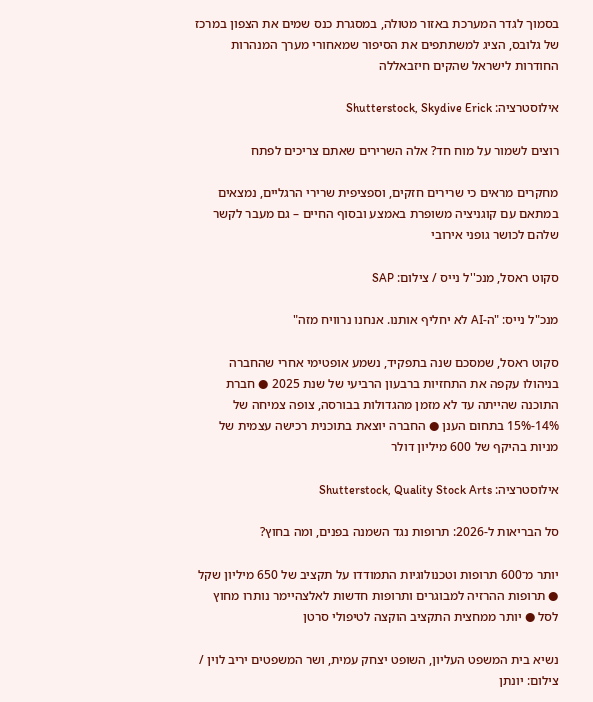בסמוך לגדר המערכת באזור מטולה, במסגרת כנס שמים את הצפון במרכז של גלובס, הציג למשתתפים את הסיפור שמאחורי מערך המנהרות החודרות לישראל שהקים חיזבאללה

אילוסטרציה: Shutterstock, Skydive Erick

רוצים לשמור על מוח חד? אלה השרירים שאתם צריכים לפתח

מחקרים מראים כי שרירים חזקים, וספציפית שרירי הרגליים, נמצאים במתאם עם קוגניציה משופרת באמצע ובסוף החיים – גם מעבר לקשר שלהם לכושר גופני אירובי

סקוט ראסל, מנכ''ל נייס / צילום: SAP

מנכ"ל נייס: "ה-AI לא יחליף אותנו. אנחנו נרוויח מזה"

סקוט ראסל, שמסכם שנה בתפקיד, נשמע אופטימי אחרי שהחברה בניהולו עקפה את התחזיות ברבעון הרביעי של שנת 2025 ● חברת התוכנה שהייתה עד לא מזמן מהגדולות בבורסה, צופה צמיחה של 14%-15% בתחום הענן ● החברה יוצאת בתוכנית רכישה עצמית של מניות בהיקף של 600 מיליון דולר

אילוסטרציה: Shutterstock, Quality Stock Arts

סל הבריאות ל-2026: תרופות נגד השמנה בפנים, ומה בחוץ?

יותר מ־600 תרופות וטכנולוגיות התמודדו על תקציב של 650 מיליון שקל ● תרופות ההרזיה למבוגרים ותרופות חדשות לאלצהיימר נותרו מחוץ לסל ● יותר ממחצית התקציב הוקצה לטיפולי סרטן

נשיא בית המשפט העליון, השופט יצחק עמית, ושר המשפטים יריב לוין / צילום: יונתן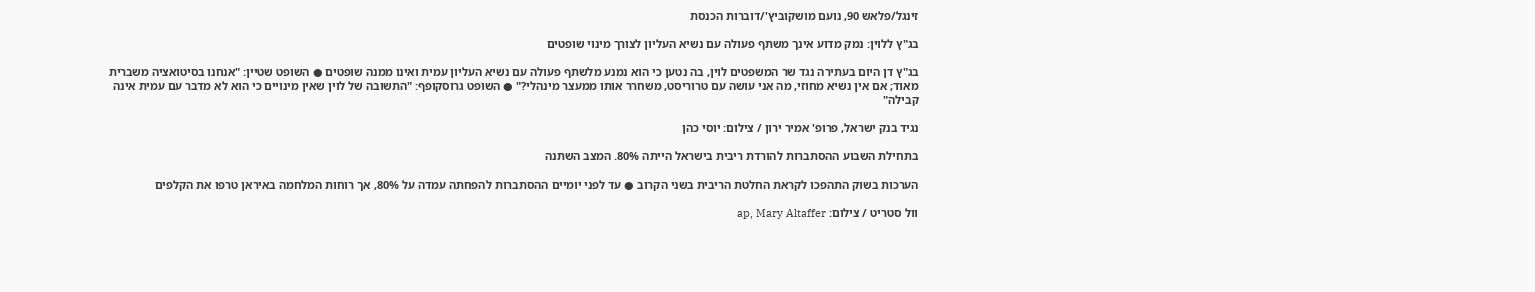זינגל/פלאש 90, נועם מושקוביץ'/דוברות הכנסת

בג"ץ ללוין: נמק מדוע אינך משתף פעולה עם נשיא העליון לצורך מינוי שופטים

בג"ץ דן היום בעתירה נגד שר המשפטים לוין, בה נטען כי הוא נמנע מלשתף פעולה עם נשיא העליון עמית ואינו ממנה שופטים ● השופט שטיין: "אנחנו בסיטואציה משברית מאוד; אם אין נשיא מחוזי, מה אני עושה עם טרוריסט, משחרר אותו ממעצר מינהלי?" ● השופט גרוסקופף: "התשובה של לוין שאין מינויים כי הוא לא מדבר עם עמית אינה קבילה"

נגיד בנק ישראל, פרופ' אמיר ירון / צילום: יוסי כהן

בתחילת השבוע ההסתברות להורדת ריבית בישראל הייתה 80%. המצב השתנה

הערכות בשוק התהפכו לקראת החלטת הריבית בשני הקרוב ● עד לפני יומיים ההסתברות להפחתה עמדה על 80%, אך רוחות המלחמה באיראן טרפו את הקלפים

וול סטריט / צילום: ap, Mary Altaffer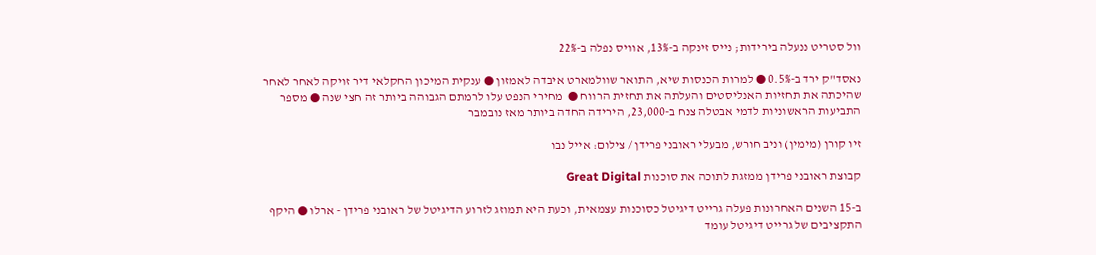וול סטריט ננעלה בירידות; נייס זינקה ב-13%, אוויס נפלה ב-22%

נאסד"ק ירד ב-0.5% ● למרות הכנסות שיא, התואר שוולמארט איבדה לאמזון ● ענקית המיכון החקלאי דיר זויקה לאחר לאחר שהיכתה את תחזיות האנליסטים והעלתה את תחזית הרווח ●  מחירי הנפט עלו לרמתם הגבוהה ביותר זה חצי שנה ● מספר התביעות הראשוניות לדמי אבטלה צנח ב-23,000, הירידה החדה ביותר מאז נובמבר

זיו קורן (מימין) וניב חורש, מבעלי ראובני פרידן / צילום: אייל נבו

קבוצת ראובני פרידן ממזגת לתוכה את סוכנות Great Digital

ב-15 השנים האחרונות פעלה גרייט דיגיטל כסוכנות עצמאית, וכעת היא תמוזג לזרוע הדיגיטל של ראובני פרידן - ארלו ● היקף התקציבים של גרייט דיגיטל עומד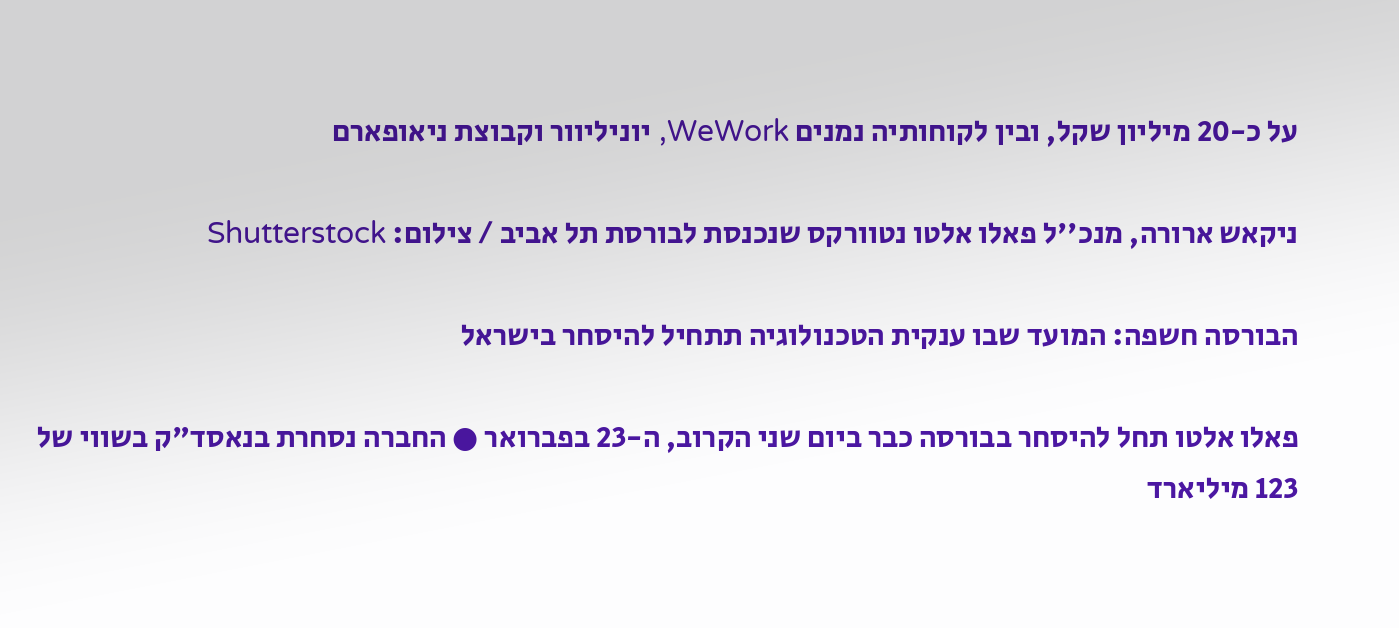על כ-20 מיליון שקל, ובין לקוחותיה נמנים WeWork, יוניליוור וקבוצת ניאופארם

ניקאש ארורה, מנכ''ל פאלו אלטו נטוורקס שנכנסת לבורסת תל אביב / צילום: Shutterstock

הבורסה חשפה: המועד שבו ענקית הטכנולוגיה תתחיל להיסחר בישראל

פאלו אלטו תחל להיסחר בבורסה כבר ביום שני הקרוב, ה-23 בפברואר ● החברה נסחרת בנאסד"ק בשווי של 123 מיליארד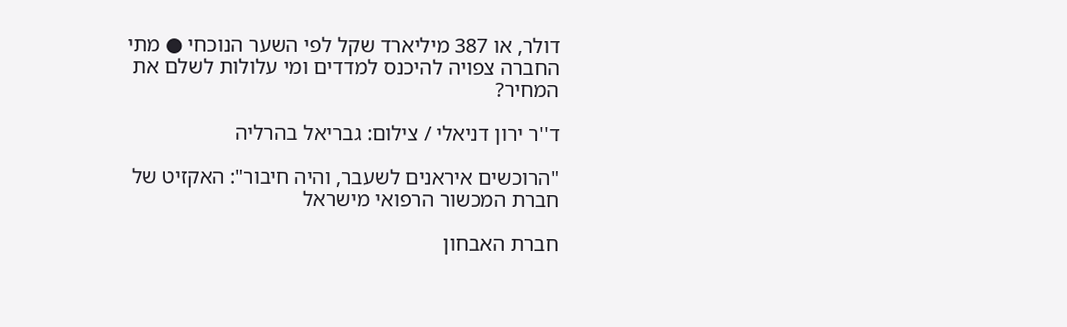דולר, או 387 מיליארד שקל לפי השער הנוכחי ● מתי החברה צפויה להיכנס למדדים ומי עלולות לשלם את המחיר?

ד''ר ירון דניאלי / צילום: גבריאל בהרליה

"הרוכשים איראנים לשעבר, והיה חיבור": האקזיט של חברת המכשור הרפואי מישראל

חברת האבחון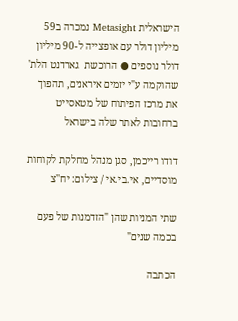הישראלית Metasight נמכרה ב59 מיליון דולר עם אופצייה ל-90 מיליון דולר נוספים ● הרוכשת  גארדנט הלת' שהוקמה ע"י יזמים איראנים, תהפוך את מרכז הפיתוח של מטאסייט ברחובות לאתר שלה בישראל

דודו רייכמן, סגן מנהל מחלקת לקוחות מוסדיים, אי.בי.אי / צילום: יח''צ

שתי המניות שהן "הזדמנות של פעם בכמה שנים"

הכתבה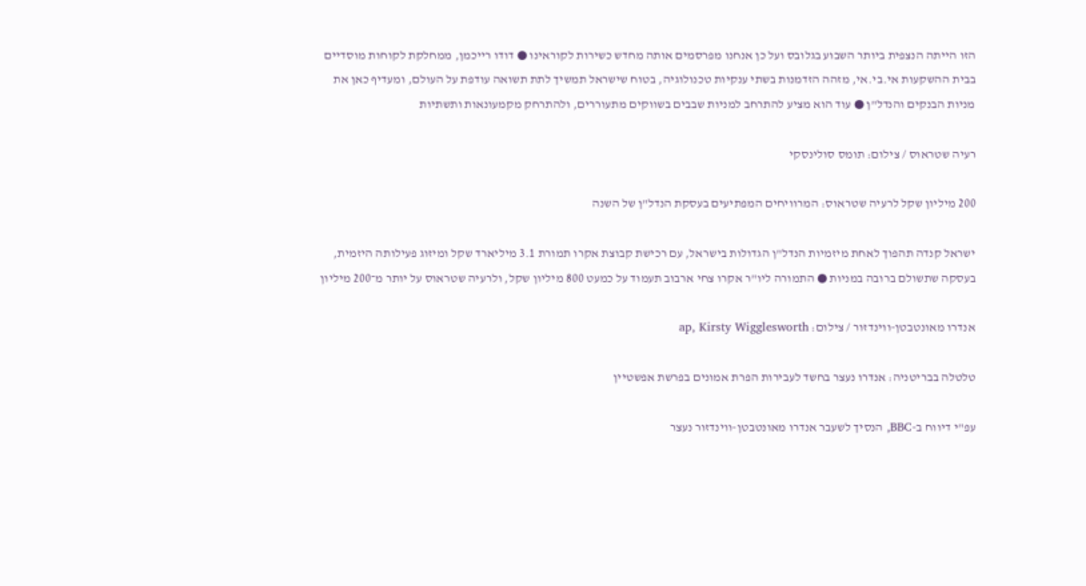הזו הייתה הנצפית ביותר השבוע בגלובס ועל כן אנחנו מפרסמים אותה מחדש כשירות לקוראינו ● דודו רייכמן, ממחלקת לקוחות מוסדיים בבית ההשקעות אי.בי.אי, מזהה הזדמנות בשתי ענקיות טכנולוגיה, בטוח שישראל תמשיך לתת תשואה עודפת על העולם, ומעדיף כאן את מניות הבנקים והנדל"ן ● עוד הוא מציע להתרחב למניות שבבים בשווקים מתעוררים, ולהתרחק מקמעונאות ותשתיות

רעיה שטראוס / צילום: תומס סולינסקי

200 מיליון שקל לרעיה שטראוס: המרוויחים המפתיעים בעסקת הנדל"ן של השנה

ישראל קנדה תהפוך לאחת מיזמיות הנדל"ן הגדולות בישראל, עם רכישת קבוצת אקרו תמורת 3.1 מיליארד שקל ומיזוג פעילותה היזמית, בעסקה שתשולם ברובה במניות ● התמורה ליו"ר אקרו צחי ארבוב תעמוד על כמעט 800 מיליון שקל, ולרעיה שטראוס על יותר מ־200 מיליון

אנדרו מאונטבטן-ווינדזור / צילום: ap, Kirsty Wigglesworth

טלטלה בבריטניה: אנדרו נעצר בחשד לעבירות הפרת אמונים בפרשת אפשטיין

עפ"י דיווח ב-BBC, הנסיך לשעבר אנדרו מאונטבטן-ווינדזור נעצר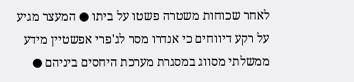לאחר שכוחות משטרה פשטו על ביתו ● המעצר מגיע על רקע דיווחים כי אנדרו מסר לג'פרי אפשטיין מידע ממשלתי מסווג במסגרת מערכת היחסים ביניהם ●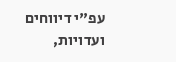עפ"י דיווחים ועדויות,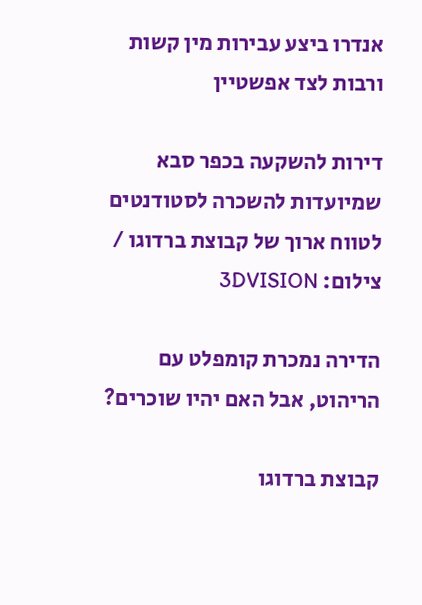אנדרו ביצע עבירות מין קשות ורבות לצד אפשטיין

דירות להשקעה בכפר סבא שמיועדות להשכרה לסטודנטים לטווח ארוך של קבוצת ברדוגו / צילום: 3DVISION

הדירה נמכרת קומפלט עם הריהוט, אבל האם יהיו שוכרים?

קבוצת ברדוגו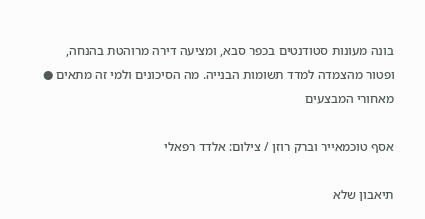בונה מעונות סטודנטים בכפר סבא, ומציעה דירה מרוהטת בהנחה, ופטור מהצמדה למדד תשומות הבנייה. מה הסיכונים ולמי זה מתאים ● מאחורי המבצעים

אסף טוכמאייר וברק רוזן / צילום: אלדד רפאלי

תיאבון שלא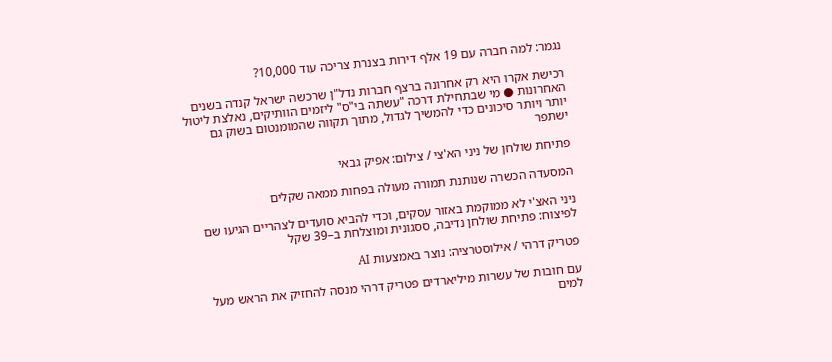נגמר: למה חברה עם 19 אלף דירות בצנרת צריכה עוד 10,000?

רכישת אקרו היא רק אחרונה ברצף חברות נדל"ן שרכשה ישראל קנדה בשנים האחרונות ● מי שבתחילת דרכה "עשתה בי"ס" ליזמים הוותיקים, נאלצת ליטול יותר ויותר סיכונים כדי להמשיך לגדול, מתוך תקווה שהמומנטום בשוק גם ישתפר

פתיחת שולחן של ניני הא'צי / צילום: אפיק גבאי

המסעדה הכשרה שנותנת תמורה מעולה בפחות ממאה שקלים

ניני האצ'י לא ממוקמת באזור עסקים, וכדי להביא סועדים לצהריים הגיעו שם לפיצוח: פתיחת שולחן נדיבה, ססגונית ומוצלחת ב–39 שקל

פטריק דרהי / אילוסטרציה: נוצר באמצעות AI

עם חובות של עשרות מיליארדים פטריק דרהי מנסה להחזיק את הראש מעל למים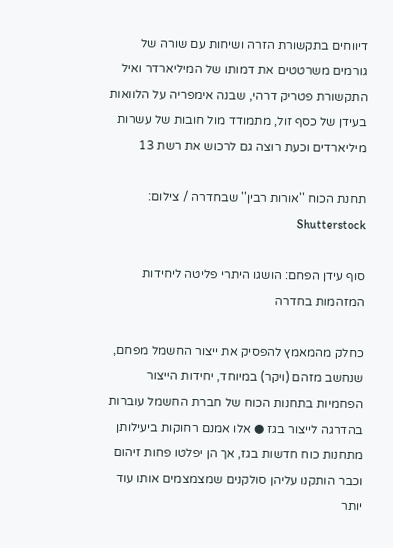דיווחים בתקשורת הזרה ושיחות עם שורה של גורמים משרטטים את דמותו של המיליארדר ואיל התקשורת פטריק דרהי, שבנה אימפריה על הלוואות בעידן של כסף זול, מתמודד מול חובות של עשרות מיליארדים וכעת רוצה גם לרכוש את רשת 13

תחנת הכוח ''אורות רבין'' שבחדרה / צילום: Shutterstock

סוף עידן הפחם: הושגו היתרי פליטה ליחידות המזהמות בחדרה

כחלק מהמאמץ להפסיק את ייצור החשמל מפחם, שנחשב מזהם (ויקר) במיוחד, יחידות הייצור הפחמיות בתחנות הכוח של חברת החשמל עוברות בהדרגה לייצור בגז ● אלו אמנם רחוקות ביעילותן מתחנות כוח חדשות בגז, אך הן יפלטו פחות זיהום וכבר הותקנו עליהן סולקנים שמצמצמים אותו עוד יותר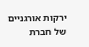ירקות אורגניים של חברת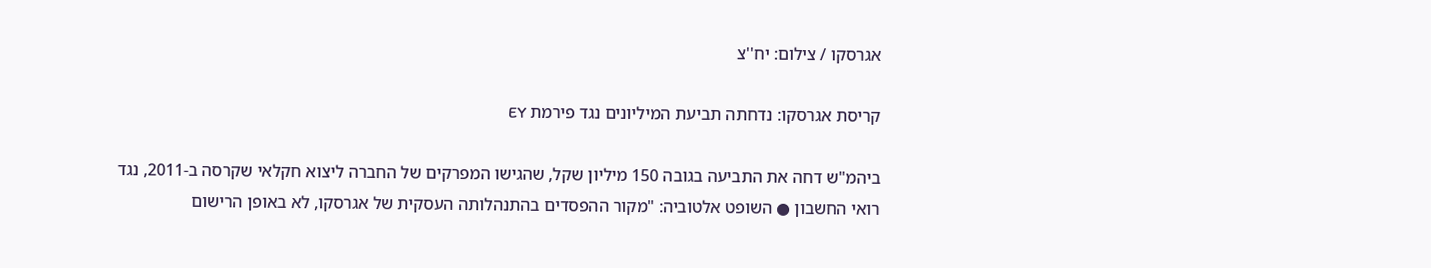אגרסקו / צילום: יח''צ

קריסת אגרסקו: נדחתה תביעת המיליונים נגד פירמת EY

ביהמ"ש דחה את התביעה בגובה 150 מיליון שקל, שהגישו המפרקים של החברה ליצוא חקלאי שקרסה ב-2011, נגד רואי החשבון ● השופט אלטוביה: "מקור ההפסדים בהתנהלותה העסקית של אגרסקו, לא באופן הרישום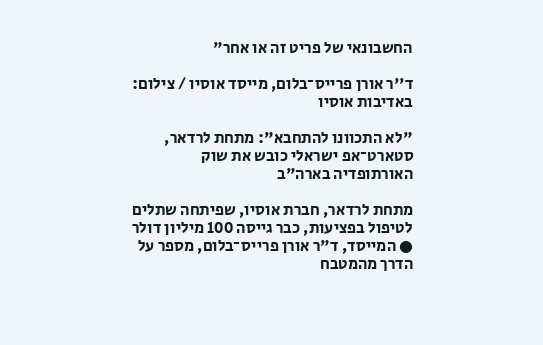החשבונאי של פריט זה או אחר"

ד''ר אורן פרייס־בלום, מייסד אוסיו / צילום: באדיבות אוסיו

"לא התכוונו להתחבא": מתחת לרדאר, סטארט־אפ ישראלי כובש את שוק האורתופדיה בארה"ב

מתחת לרדאר, חברת אוסיו, שפיתחה שתלים לטיפול בפציעות, כבר גייסה 100 מיליון דולר ● המייסד, ד"ר אורן פרייס־בלום, מספר על הדרך מהמטבח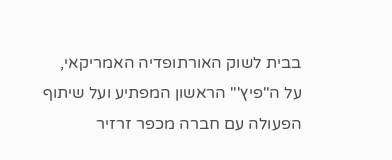בבית לשוק האורתופדיה האמריקאי, על ה"פיץ'" הראשון המפתיע ועל שיתוף הפעולה עם חברה מכפר זרזיר